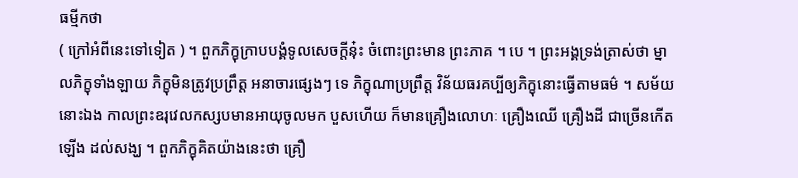ធម្មីកថា
( ក្រៅអំពីនេះទៅទៀត ) ។ ពួកភិក្ខុក្រាបបង្គំទូលសេចក្តីនុ៎ះ ចំពោះព្រះមាន ព្រះភាគ ។ បេ ។ ព្រះអង្គទ្រង់ត្រាស់ថា ម្នាលភិក្ខុទាំងឡាយ ភិក្ខុមិនត្រូវប្រព្រឹត្ត អនាចារផ្សេងៗ ទេ ភិក្ខុណាប្រព្រឹត្ត វិន័យធរគប្បីឲ្យភិក្ខុនោះធ្វើតាមធម៌ ។ សម័យនោះឯង កាលព្រះឧរុវេលកស្សបមានអាយុចូលមក បួសហើយ ក៏មានគ្រឿងលោហៈ គ្រឿងឈើ គ្រឿងដី ជាច្រើនកើតឡើង ដល់សង្ឃ ។ ពួកភិក្ខុគិតយ៉ាងនេះថា គ្រឿ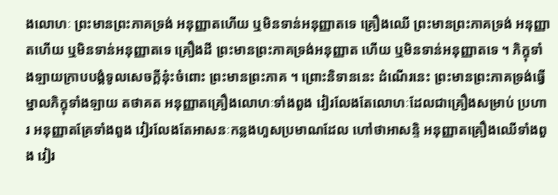ងលោហៈ ព្រះមានព្រះភាគទ្រង់ អនុញ្ញាតហើយ ឬមិនទាន់អនុញ្ញាតទេ គ្រឿងឈើ ព្រះមានព្រះភាគទ្រង់ អនុញ្ញាតហើយ ឬមិនទាន់អនុញ្ញាតទេ គ្រឿងដី ព្រះមានព្រះភាគទ្រង់អនុញ្ញាត ហើយ ឬមិនទាន់អនុញ្ញាតទេ ។ ភិក្ខុទាំងឡាយក្រាបបង្គំទូលសេចក្តីនុ៎ះចំពោះ ព្រះមានព្រះភាគ ។ ព្រោះនិទាននេះ ដំណើរនេះ ព្រះមានព្រះភាគទ្រង់ធ្វើ ម្នាលភិក្ខុទាំងឡាយ តថាគត អនុញ្ញាតគ្រឿងលោហៈទាំងពួង វៀរលែងតែលោហៈដែលជាគ្រឿងសម្រាប់ ប្រហារ អនុញ្ញាតគ្រែទាំងពួង វៀរលែងតែអាសនៈកន្លងហួសប្រមាណដែល ហៅថាអាសន្ទិ អនុញ្ញាតគ្រឿងឈើទាំងពួង វៀរ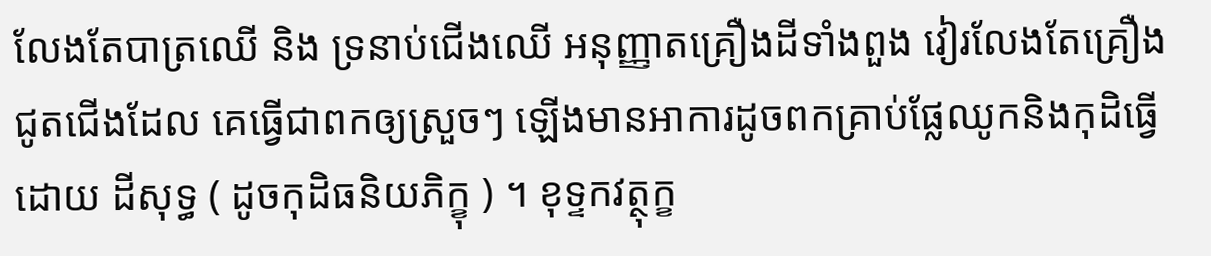លែងតែបាត្រឈើ និង ទ្រនាប់ជើងឈើ អនុញ្ញាតគ្រឿងដីទាំងពួង វៀរលែងតែគ្រឿងជូតជើងដែល គេធ្វើជាពកឲ្យស្រួចៗ ឡើងមានអាការដូចពកគ្រាប់ផ្លែឈូកនិងកុដិធ្វើដោយ ដីសុទ្ធ ( ដូចកុដិធនិយភិក្ខុ ) ។ ខុទ្ទកវត្ថុក្ខ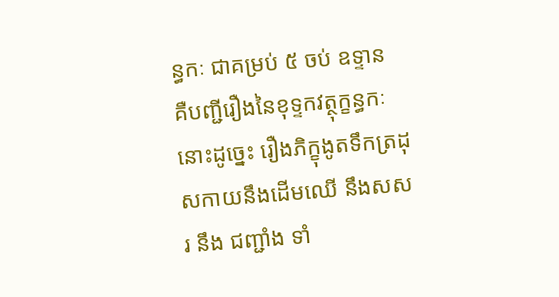ន្ធកៈ ជាគម្រប់ ៥ ចប់ ឧទ្ទាន គឺបញ្ជីរឿងនៃខុទ្ទកវត្ថុក្ខន្ធកៈនោះដូច្នេះ រឿងភិក្ខុងូតទឹកត្រដុសកាយនឹងដើមឈើ នឹងសសរ នឹង ជញ្ជាំង ទាំ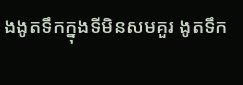ងងូតទឹកក្នុងទីមិនសមគួរ ងូតទឹក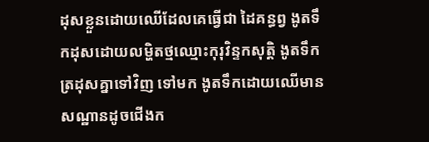ដុសខ្លួនដោយឈើដែលគេធ្វើជា ដៃគន្ធព្វ ងូតទឹកដុសដោយលម្ហិតថ្មឈ្មោះកុរុវិន្ទកសុត្តិ ងូតទឹកត្រដុសគ្នាទៅវិញ ទៅមក ងូតទឹកដោយឈើមានសណ្ឋានដូចជើងក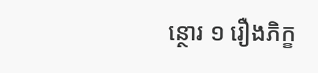ន្ថោរ ១ រឿងភិក្ខ